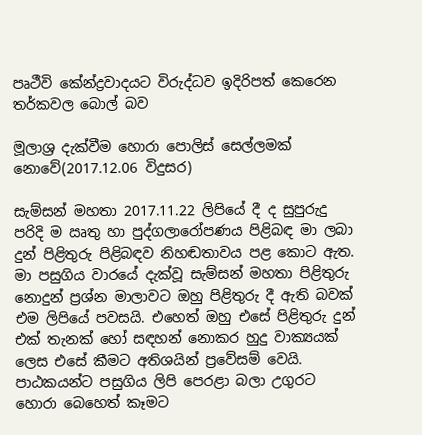පෘථීවි කේන්ද්‍රවාදයට විරුද්ධව ඉදිරිපත් කෙරෙන තර්කවල බොල් බව

මූලාශ්‍ර දැක්වීම හොරා පොලිස් සෙල්ලමක් නොවේ(2017.12.06 විදුසර)

සැම්සන් මහතා 2017.11.22 ලිපියේ දී ද සුපුරුදු පරිදි ම ඍතු හා පුද්ගලාරෝපණය පිළිබඳ මා ලබා දුන් පිළිතුරු පිළිබඳව නිහඬතාවය පළ කොට ඇත. මා පසුගිය වාරයේ දැක්වූ සැම්සන් මහතා පිළිතුරු නොදුන් ප්‍රශ්න මාලාවට ඔහු පිළිතුරු දී ඇති බවක් එම ලිපියේ පවසයි. එහෙත් ඔහු එසේ පිළිතුරු දුන් එක් තැනක් හෝ සඳහන් නොකර හුදු වාක්‍යයක් ලෙස එසේ කීමට අතිශයින් ප්‍රවේසම් වෙයි. පාඨකයන්ට පසුගිය ලිපි පෙරළා බලා උගුරට හොරා බෙහෙත් කෑමට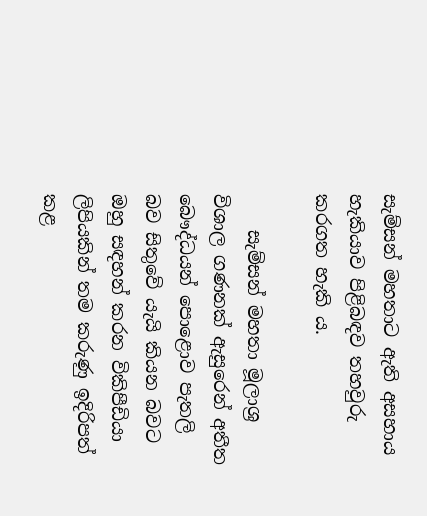සැම්සන් මහතාට ඇති අසහාය හැකියාව පිළිබඳව තහවුරු කරගත හැකි ය.

    සැම්සන් මහතා මූලාශ්‍ර විශාල ගණනක් ඇසුරෙන් අතීත බෞද්ධයන් පොළොව පැතලි බව සිතුවේ යැයි කියන බවට ඔහු සඳහන් කරන විකිපීඩියා ලිපියකින් තම කරුණු ඉදිරිපත් කළ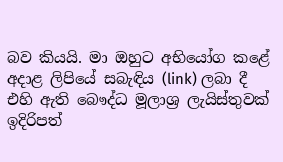බව කියයි. මා ඔහුට අභියෝග කළේ අදාළ ලිපියේ සබැඳිය (link) ලබා දී එහි ඇති බෞද්ධ මූලාශ්‍ර ලැයිස්තුවක් ඉදිරිපත්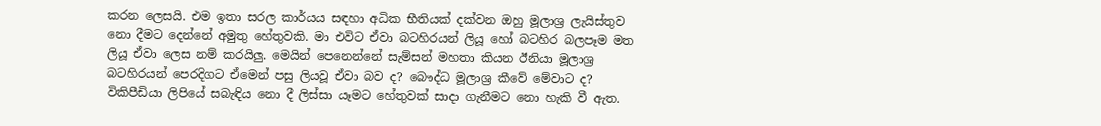කරන ලෙසයි. එම ඉතා සරල කාර්යය සඳහා අධික භීතියක් දක්වන ඔහු මූලාශ්‍ර ලැයිස්තුව නො දීමට දෙන්නේ අමුතු හේතුවකි. මා එවිට ඒවා බටහිරයන් ලියූ හෝ බටහිර බලපෑම මත ලියූ ඒවා ලෙස නම් කරයිලු. මෙයින් පෙනෙන්නේ සැම්සන් මහතා කියන ඊනියා මූලාශ්‍ර බටහිරයන් පෙරදිගට ඒමෙන් පසු ලියවූ ඒවා බව ද? බෞද්ධ මූලාශ්‍ර කීවේ මේවාට ද? විකිපීඩියා ලිපියේ සබැඳිය නො දී ලිස්සා යෑමට හේතුවක් සාදා ගැනීමට නො හැකි වී ඇත.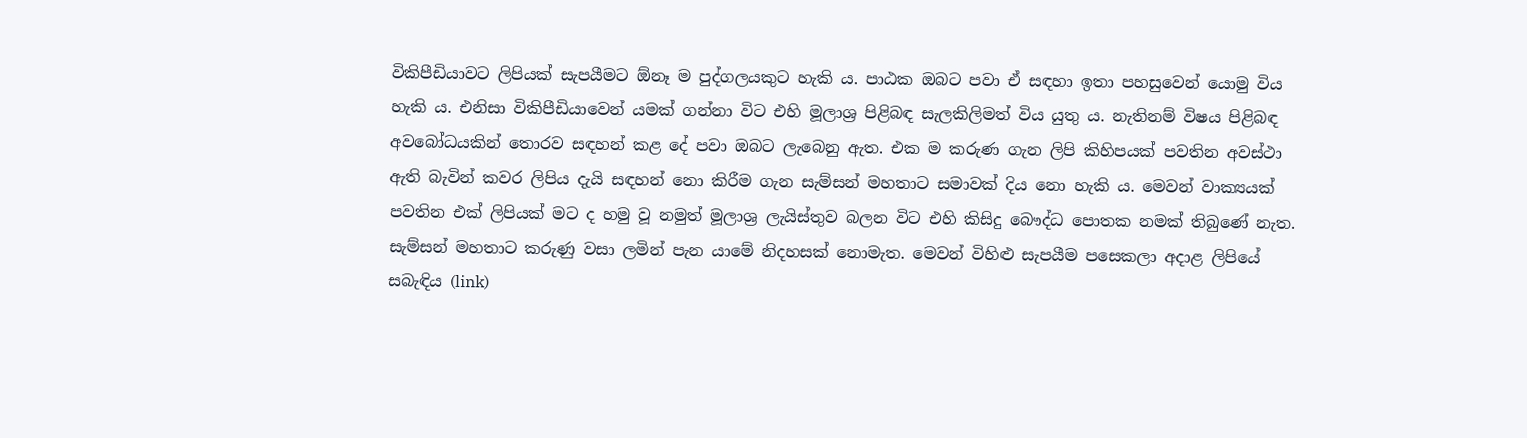විකිපීඩියාවට ලිපියක් සැපයීමට ඕනෑ ම පුද්ගලයකුට හැකි ය. පාඨක ඔබට පවා ඒ සඳහා ඉතා පහසුවෙන් යොමු විය හැකි ය. එනිසා විකිපීඩියාවෙන් යමක් ගන්නා විට එහි මූලාශ්‍ර පිළිබඳ සැලකිලිමත් විය යුතු ය. නැතිනම් විෂය පිළිබඳ අවබෝධයකින් තොරව සඳහන් කළ දේ පවා ඔබට ලැබෙනු ඇත. එක ම කරුණ ගැන ලිපි කිහිපයක් පවතින අවස්ථා ඇති බැවින් කවර ලිපිය දැයි සඳහන් නො කිරීම ගැන සැම්සන් මහතාට සමාවක් දිය නො හැකි ය. මෙවන් වාක්‍යයක් පවතින එක් ලිපියක් මට ද හමු වූ නමුත් මූලාශ්‍ර ලැයිස්තුව බලන විට එහි කිසිදු බෞද්ධ පොතක නමක් තිබුණේ නැත. සැම්සන් මහතාට කරුණු වසා ලමින් පැන යාමේ නිදහසක් නොමැත. මෙවන් විහිළු සැපයීම පසෙකලා අදාළ ලිපියේ සබැඳිය (link)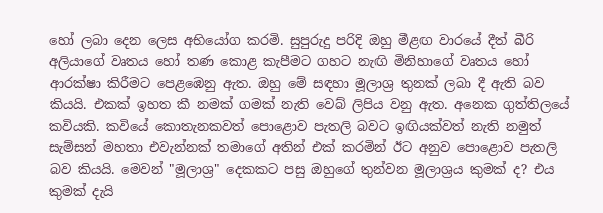හෝ ලබා දෙන ලෙස අභියෝග කරමි. සුපුරුදු පරිදි ඔහු මීළඟ වාරයේ දීත් බීරි අලියාගේ වෘතය හෝ තණ කොළ කැපීමට ගහට නැඟි මිනිහාගේ වෘතය හෝ ආරක්ෂා කිරීමට පෙළඹෙනු ඇත. ඔහු මේ සඳහා මූලාශ්‍ර තුනක් ලබා දී ඇති බව කියයි. එකක් ඉහත කී නමක් ගමක් නැති වෙබ් ලිපිය වනු ඇත. අනෙක ගුත්තිලයේ කවියකි. කවියේ කොතැනකවත් පොළොව පැතලි බවට ඉඟියක්වත් නැති නමුත් සැම්සන් මහතා එවැන්නක් තමාගේ අතින් එක් කරමින් ඊට අනුව පොළොව පැතලි බව කියයි. මෙවන් "මූලාශ්‍ර" දෙකකට පසු ඔහුගේ තුන්වන මූලාශ්‍රය කුමක් ද? එය කුමක් දැයි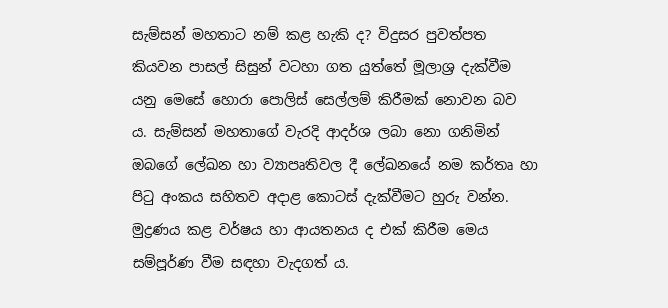සැම්සන් මහතාට නම් කළ හැකි ද? විදුසර පුවත්පත කියවන පාසල් සිසුන් වටහා ගත යුත්තේ මූලාශ්‍ර දැක්වීම යනු මෙසේ හොරා පොලිස් සෙල්ලම් කිරීමක් නොවන බව ය. සැම්සන් මහතාගේ වැරදි ආදර්ශ ලබා නො ගනිමින් ඔබගේ ලේඛන හා ව්‍යාපෘතිවල දී ලේඛනයේ නම කර්තෘ හා පිටු අංකය සහිතව අදාළ කොටස් දැක්වීමට හුරු වන්න. මුද්‍රණය කළ වර්ෂය හා ආයතනය ද එක් කිරීම මෙය සම්පූර්ණ වීම සඳහා වැදගත් ය.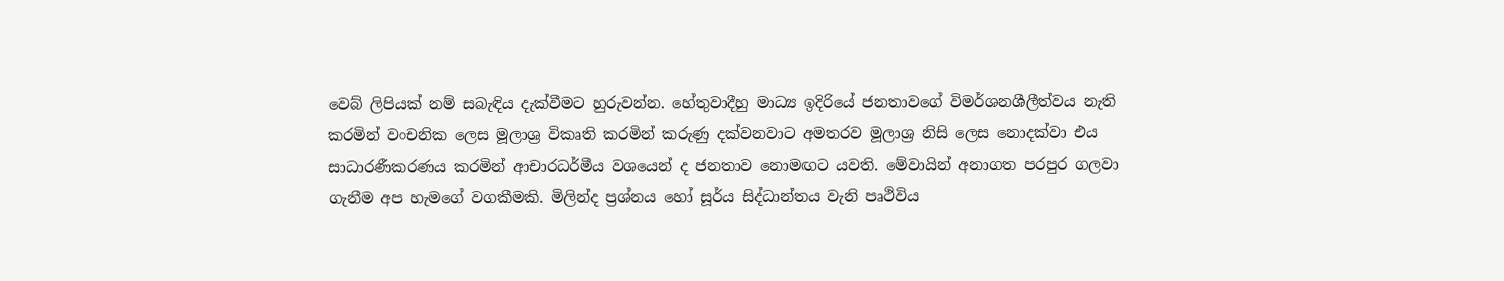වෙබ් ලිපියක් නම් සබැඳිය දැක්වීමට හුරුවන්න. හේතුවාදීහු මාධ්‍ය ඉදිරියේ ජනතාවගේ විමර්ශනශීලීත්වය නැති කරමින් වංචනික ලෙස මූලාශ්‍ර විකෘති කරමින් කරුණු දක්වනවාට අමතරව මූලාශ්‍ර නිසි ලෙස නොදක්වා එය සාධාරණීකරණය කරමින් ආචාරධර්මීය වශයෙන් ද ජනතාව නොමඟට යවති. මේවායින් අනාගත පරපුර ගලවා ගැනීම අප හැමගේ වගකීමකි. මිලින්ද ප්‍රශ්නය හෝ සූර්ය සිද්ධාන්තය වැනි පෘථිවිය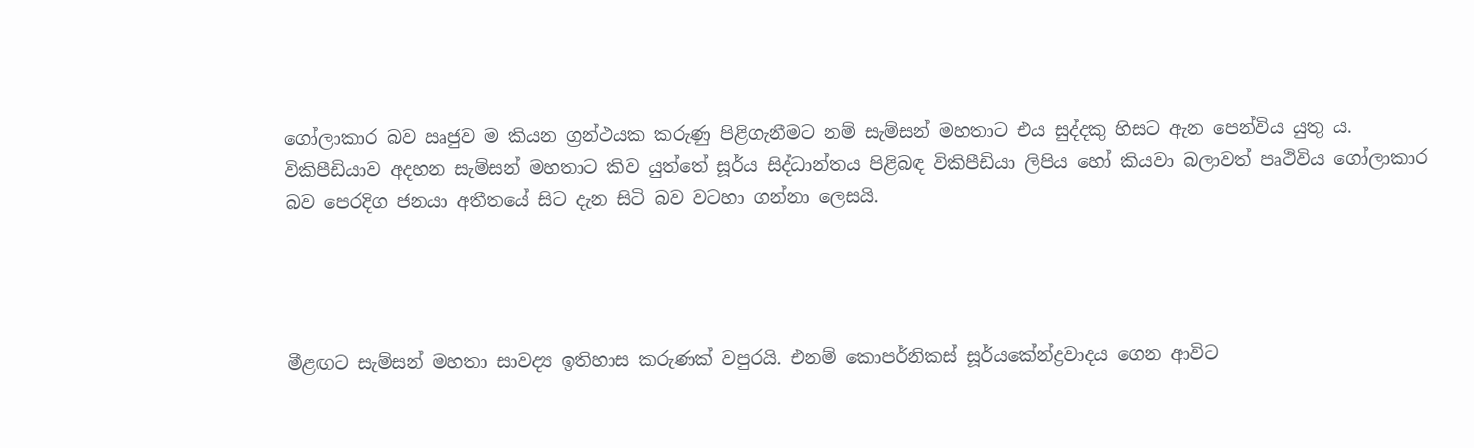ගෝලාකාර බව ඍජුව ම කියන ග්‍රන්ථයක කරුණු පිළිගැනීමට නම් සැම්සන් මහතාට එය සුද්දකු හිසට ඇන පෙන්විය යුතු ය. විකිපීඩියාව අදහන සැම්සන් මහතාට කිව යුත්තේ සූර්ය සිද්ධාන්තය පිළිබඳ විකිපීඩියා ලිපිය හෝ කියවා බලාවත් පෘථිවිය ගෝලාකාර බව පෙරදිග ජනයා අතීතයේ සිට දැන සිටි බව වටහා ගන්නා ලෙසයි.




මීළඟට සැම්සන් මහතා සාවද්‍ය ඉතිහාස කරුණක් වපුරයි. එනම් කොපර්නිකස් සූර්යකේන්ද්‍රවාදය ගෙන ආවිට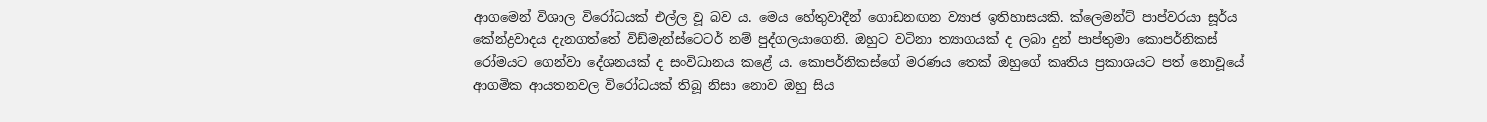ආගමෙන් විශාල විරෝධයක් එල්ල වූ බව ය. මෙය හේතුවාදීන් ගොඩනඟන ව්‍යාජ ඉතිහාසයකි. ක්ලෙමන්ට් පාප්වරයා සූර්ය කේන්ද්‍රවාදය දැනගත්තේ විඩ්මැන්ස්ටෙටර් නම් පුද්ගලයාගෙනි. ඔහුට වටිනා ත්‍යාගයක් ද ලබා දුන් පාප්තුමා කොපර්නිකස් රෝමයට ගෙන්වා දේශනයක් ද සංවිධානය කළේ ය. කොපර්නිකස්ගේ මරණය තෙක් ඔහුගේ කෘතිය ප්‍රකාශයට පත් නොවූයේ ආගමික ආයතනවල විරෝධයක් තිබූ නිසා නොව ඔහු සිය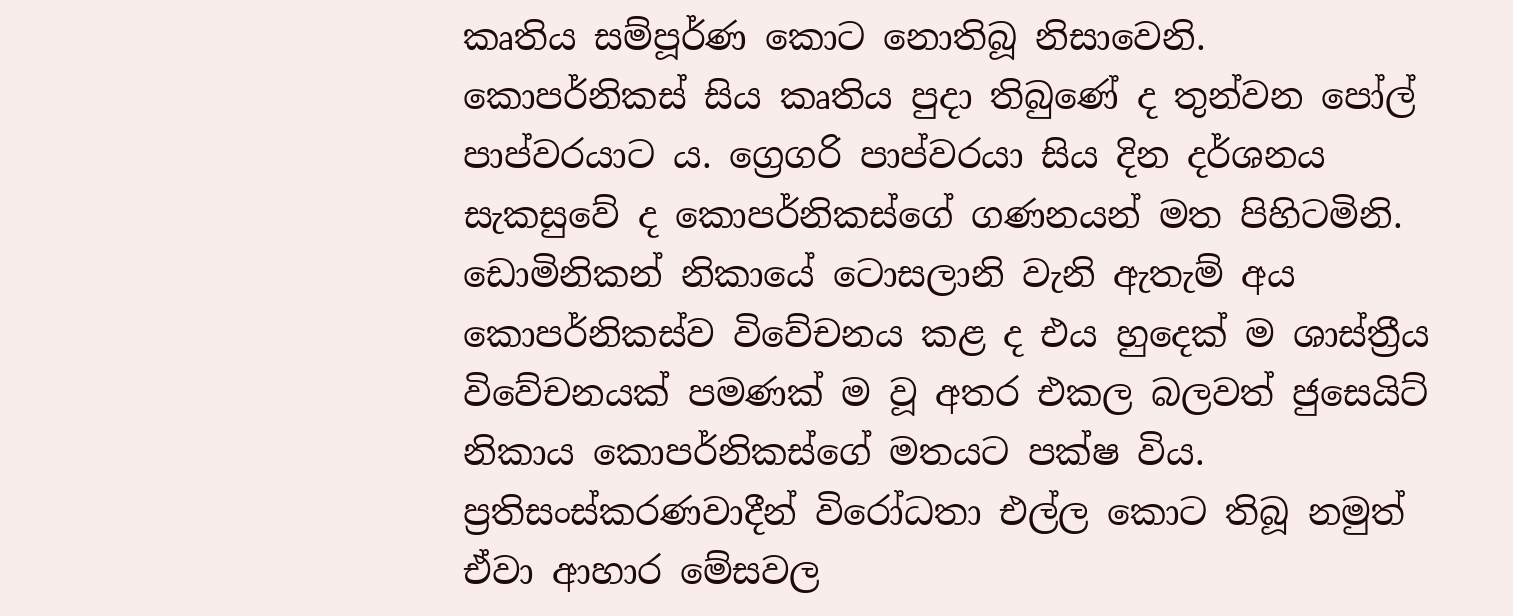කෘතිය සම්පූර්ණ කොට නොතිබූ නිසාවෙනි. කොපර්නිකස් සිය කෘතිය පුදා තිබුණේ ද තුන්වන පෝල් පාප්වරයාට ය. ග්‍රෙගරි පාප්වරයා සිය දින දර්ශනය සැකසුවේ ද කොපර්නිකස්ගේ ගණනයන් මත පිහිටමිනි. ඩොමිනිකන් නිකායේ ටොසලානි වැනි ඇතැම් අය කොපර්නිකස්ව විවේචනය කළ ද එය හුදෙක් ම ශාස්ත්‍රීය විවේචනයක් පමණක් ම වූ අතර එකල බලවත් ජුසෙයිට් නිකාය කොපර්නිකස්ගේ මතයට පක්ෂ විය. ප්‍රතිසංස්කරණවාදීන් විරෝධතා එල්ල කොට තිබූ නමුත් ඒවා ආහාර මේසවල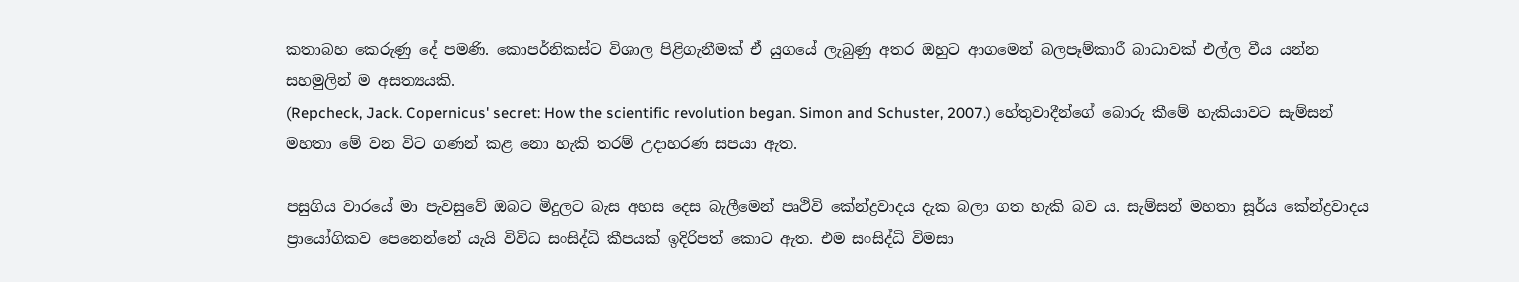කතාබහ කෙරුණු දේ පමණි. කොපර්නිකස්ට විශාල පිළිගැනීමක් ඒ යුගයේ ලැබුණු අතර ඔහුට ආගමෙන් බලපෑම්කාරී බාධාවක් එල්ල වීය යන්න සහමුලින් ම අසත්‍යයකි.
(Repcheck, Jack. Copernicus' secret: How the scientific revolution began. Simon and Schuster, 2007.) හේතුවාදීන්ගේ බොරු කීමේ හැකියාවට සැම්සන් මහතා මේ වන විට ගණන් කළ නො හැකි තරම් උදාහරණ සපයා ඇත.

පසුගිය වාරයේ මා පැවසුවේ ඔබට මිදුලට බැස අහස දෙස බැලීමෙන් පෘථිවි කේන්ද්‍රවාදය දැක බලා ගත හැකි බව ය. සැම්සන් මහතා සූර්ය කේන්ද්‍රවාදය ප්‍රායෝගිකව පෙනෙන්නේ යැයි විවිධ සංසිද්ධි කීපයක් ඉදිරිපත් කොට ඇත. එම සංසිද්ධි විමසා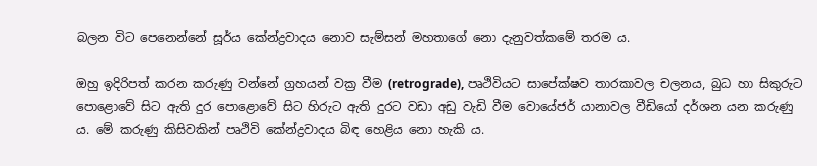බලන විට පෙනෙන්නේ සූර්ය කේන්ද්‍රවාදය නොව සැම්සන් මහතාගේ නො දැනුවත්කමේ තරම ය.

ඔහු ඉදිරිපත් කරන කරුණු වන්නේ ග්‍රහයන් වක්‍ර වීම (retrograde), පෘථිවියට සාපේක්ෂව තාරකාවල චලනය, බුධ හා සිකුරුට පොළොවේ සිට ඇති දුර පොළොවේ සිට හිරුට ඇති දුරට වඩා අඩු වැඩි වීම වොයේජර් යානාවල වීඩියෝ දර්ශන යන කරුණු ය. මේ කරුණු කිසිවකින් පෘථිවි කේන්ද්‍රවාදය බිඳ හෙළිය නො හැකි ය.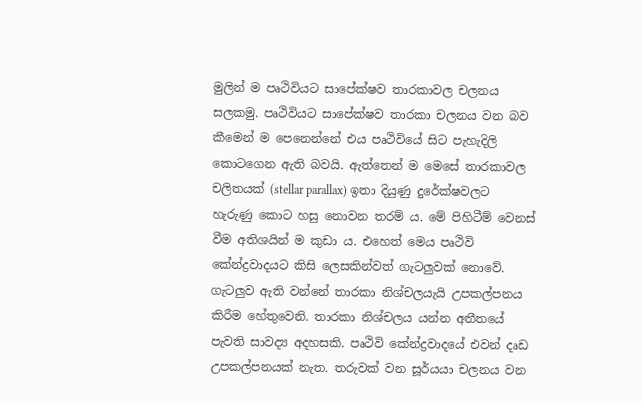මුලින් ම පෘථිවියට සාපේක්ෂව තාරකාවල චලනය සලකමු. පෘථිවියට සාපේක්ෂව තාරකා චලනය වන බව කීමෙන් ම පෙනෙන්නේ එය පෘථිවියේ සිට පැහැදිලි කොටගෙන ඇති බවයි. ඇත්තෙන් ම මෙසේ තාරකාවල චලිතයක් (stellar parallax) ඉතා දියුණු දුරේක්ෂවලට හැරුණු කොට හසු නොවන තරම් ය. මේ පිහිටීම් වෙනස් වීම අතිශයින් ම කුඩා ය. එහෙත් මෙය පෘථිවි කේන්ද්‍රවාදයට කිසි ලෙසකින්වත් ගැටලුවක් නොවේ. ගැටලුව ඇති වන්නේ තාරකා නිශ්චලයැයි උපකල්පනය කිරීම හේතුවෙනි. තාරකා නිශ්චලය යන්න අතීතයේ පැවති සාවද්‍ය අදහසකි. පෘථිවි කේන්ද්‍රවාදයේ එවන් දෘඩ උපකල්පනයක් නැත. තරුවක් වන සූර්යයා චලනය වන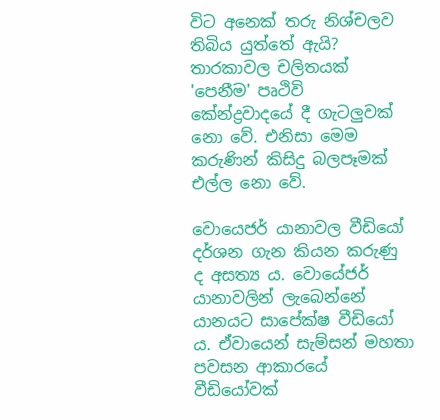විට අනෙක් තරු නිශ්චලව තිබිය යුත්තේ ඇයි? තාරකාවල චලිතයක් 'පෙනීම' පෘථිවි කේන්ද්‍රවාදයේ දී ගැටලුවක් නො වේ. එනිසා මෙම කරුණින් කිසිදු බලපෑමක් එල්ල නො වේ.

වොයෙජර් යානාවල වීඩියෝ දර්ශන ගැන කියන කරුණු ද අසත්‍ය ය. වොයේජර් යානාවලින් ලැබෙන්නේ යානයට සාපේක්ෂ වීඩියෝ ය. ඒවායෙන් සැම්සන් මහතා පවසන ආකාරයේ වීඩියෝවක්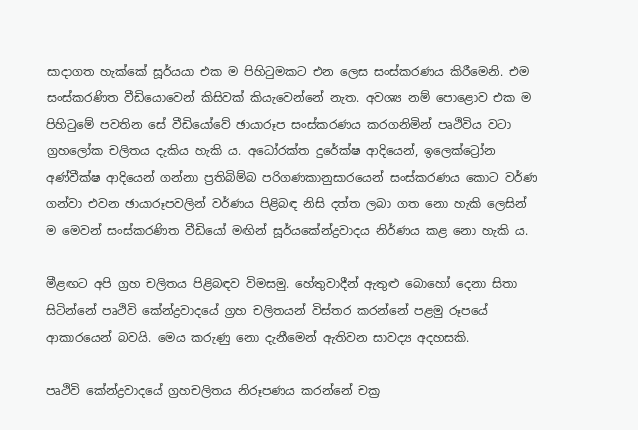සාදාගත හැක්කේ සූර්යයා එක ම පිහිටුමකට එන ලෙස සංස්කරණය කිරීමෙනි. එම සංස්කරණිත වීඩියොවෙන් කිසිවක් කියැවෙන්නේ නැත. අවශ්‍ය නම් පොළොව එක ම පිහිටුමේ පවතින සේ වීඩියෝවේ ඡායාරූප සංස්කරණය කරගනිමින් පෘථිවිය වටා ග්‍රහලෝක චලිතය දැකිය හැකි ය. අධෝරක්ත දුරේක්ෂ ආදියෙන්, ඉලෙක්ට්‍රෝන අණ්වීක්ෂ ආදියෙන් ගන්නා ප්‍රතිබිම්බ පරිගණකානුසාරයෙන් සංස්කරණය කොට වර්ණ ගන්වා එවන ඡායාරූපවලින් වර්ණය පිළිබඳ නිසි දත්ත ලබා ගත නො හැකි ලෙසින් ම මෙවන් සංස්කරණිත වීඩියෝ මඟින් සූර්යකේන්ද්‍රවාදය නිර්ණය කළ නො හැකි ය.

මීළඟට අපි ග්‍රහ චලිතය පිළිබඳව විමසමු. හේතුවාදීන් ඇතුළු බොහෝ දෙනා සිතා සිටින්නේ පෘථිවි කේන්ද්‍රවාදයේ ග්‍රහ චලිතයන් විස්තර කරන්නේ පළමු රූපයේ ආකාරයෙන් බවයි. මෙය කරුණු නො දැනීමෙන් ඇතිවන සාවද්‍ය අදහසකි.

පෘථිවි කේන්ද්‍රවාදයේ ග්‍රහචලිතය නිරූපණය කරන්නේ චක්‍ර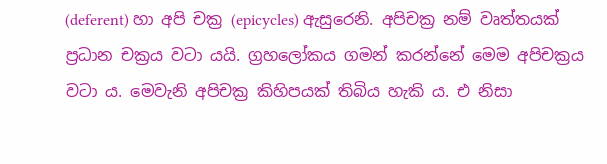(deferent) හා අපි චක්‍ර (epicycles) ඇසුරෙනි. අපිචක්‍ර නම් වෘත්තයක් ප්‍රධාන චක්‍රය වටා යයි. ග්‍රහලෝකය ගමන් කරන්නේ මෙම අපිචක්‍රය වටා ය. මෙවැනි අපිචක්‍ර කිහිපයක් තිබිය හැකි ය. එ නිසා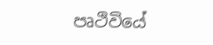පෘථිවියේ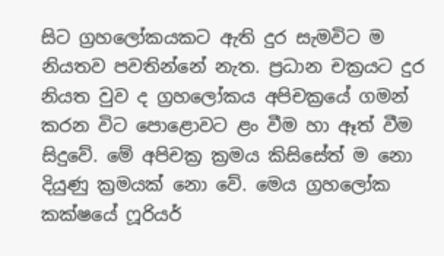සිට ග්‍රහලෝකයකට ඇති දුර සැමවිට ම නියතව පවතින්නේ නැත. ප්‍රධාන චක්‍රයට දුර නියත වුව ද ග්‍රහලෝකය අපිචක්‍රයේ ගමන් කරන විට පොළොවට ළං වීම හා ඈත් වීම සිදුවේ. මේ අපිචක්‍ර ක්‍රමය කිසිසේත් ම නො දියුණු ක්‍රමයක් නො වේ. මෙය ග්‍රහලෝක කක්ෂයේ ෆූරියර්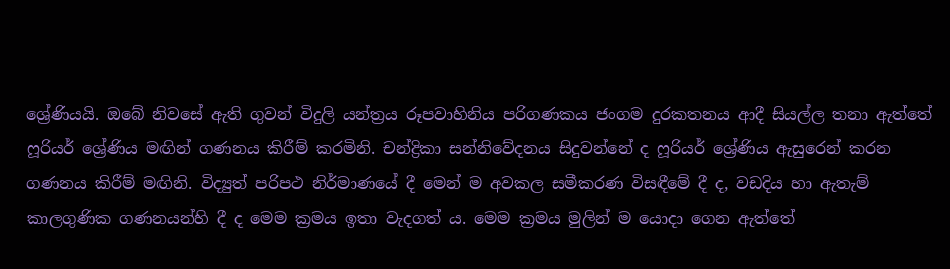ශ්‍රේණියයි. ඔබේ නිවසේ ඇති ගුවන් විදුලි යන්ත්‍රය රූපවාහිනිය පරිගණකය ජංගම දුරකතනය ආදී සියල්ල තනා ඇත්තේ ෆූරියර් ශ්‍රේණිය මඟින් ගණනය කිරීම් කරමිනි. චන්ද්‍රිකා සන්නිවේදනය සිදුවන්නේ ද ෆූරියර් ශ්‍රේණිය ඇසුරෙන් කරන ගණනය කිරීම් මඟිනි. විද්‍යුත් පරිපථ නිර්මාණයේ දී මෙන් ම අවකල සමීකරණ විසඳීමේ දී ද, වඩදිය හා ඇතැම් කාලගුණික ගණනයන්හි දී ද මෙම ක්‍රමය ඉතා වැදගත් ය. මෙම ක්‍රමය මුලින් ම යොදා ගෙන ඇත්තේ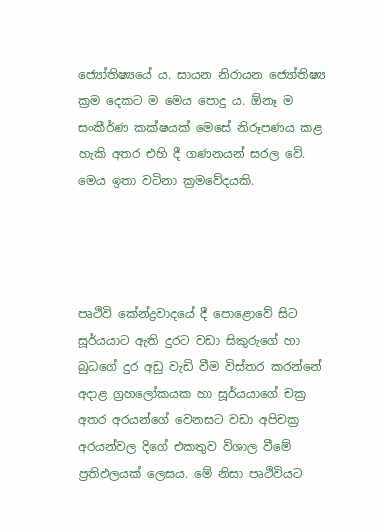ජ්‍යෝතිෂ්‍යයේ ය. සායන නිරායන ජ්‍යෝතිෂ්‍ය ක්‍රම දෙකට ම මෙය පොදු ය. ඕනෑ ම සංකීර්ණ කක්ෂයක් මෙසේ නිරූපණය කළ හැකි අතර එහි දී ගණනයන් සරල වේ. මෙය ඉතා වටිනා ක්‍රමවේදයකි.




පෘථිවි කේන්ද්‍රවාදයේ දී පොළොවේ සිට සූර්යයාට ඇති දුරට වඩා සිකුරුගේ හා බුධගේ දුර අඩු වැඩි වීම විස්තර කරන්නේ අදාළ ග්‍රහලෝකයක හා සූර්යයාගේ චක්‍ර අතර අරයන්ගේ වෙනසට වඩා අපිචක්‍ර අරයන්වල දිගේ එකතුව විශාල වීමේ ප්‍රතිඵලයක් ලෙසය. මේ නිසා පෘථිවියට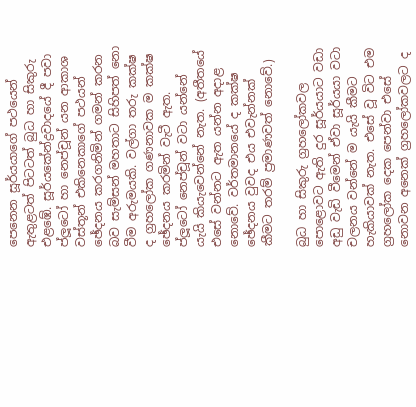පෙනෙන සූර්යයාගේ පථයෙන් ඇතුළටත් පිටටත් බුධ හා සිකුරු එළඹේ. සූර්යකේන්ද්‍රවාදයේ දී පවා ප්ලූටෝ හා නෙප්චූන් යන ආකාශ වස්තූන් එකිනෙකාගේ පථයන් ඡේදනය කරගනිමින් ගමන් කරන බව සැම්සන් මහතාට සිහිපත් නො වීම අරුමයකි. වල්ගා තරු කක්ෂ ද ග්‍රහලෝක ගණනාවක ම කක්ෂ ඡේදනය කරමින් වැටී ඇත. ප්ලූටෝ නෙප්චූන් වටා යන්නේ යැයි කියැවෙන්නේ නැත. (අතීතයේ එසේ වන්නට ඇත යන්න අදාළ නොවේ. වර්තමානයේ ද කක්ෂ ඡේදනය වුවද එය එවැන්නක් කීමට තරම් ප්‍රමාණවත් නොවේ.)

බුධ හා සිකුරු ග්‍රහලෝකවල පොළොවට ඇති දුර සූර්යයාට වඩා අඩු වැඩි වීමෙන් ඒවා සූර්යයා වටා චලනය වන්නේ ම යැයි කීමට හැකියාවක් නැත. එසේ වූ විට එම ග්‍රහලෝක දෙක පෙන්වා එසේ නොවන අනෙක් ග්‍රහලෝකවලට ද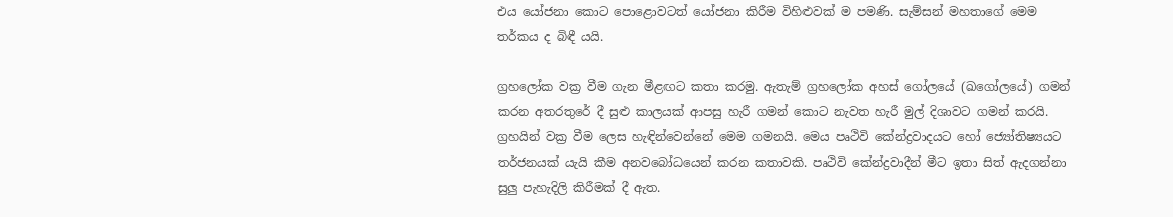එය යෝජනා කොට පොළොවටත් යෝජනා කිරීම විහිළුවක් ම පමණි. සැම්සන් මහතාගේ මෙම තර්කය ද බිඳී යයි.

ග්‍රහලෝක වක්‍ර වීම ගැන මීළඟට කතා කරමු. ඇතැම් ග්‍රහලෝක අහස් ගෝලයේ (ඛගෝලයේ) ගමන් කරන අතරතුරේ දී සුළු කාලයක් ආපසු හැරී ගමන් කොට නැවත හැරී මුල් දිශාවට ගමන් කරයි. ග්‍රහයින් වක්‍ර වීම ලෙස හැඳින්වෙන්නේ මෙම ගමනයි. මෙය පෘථිවි කේන්ද්‍රවාදයට හෝ ජ්‍යෝතිෂ්‍යයට තර්ජනයක් යැයි කීම අනවබෝධයෙන් කරන කතාවකි. පෘථිවි කේන්ද්‍රවාදීන් මීට ඉතා සිත් ඇදගන්නා සුලු පැහැදිලි කිරීමක් දී ඇත.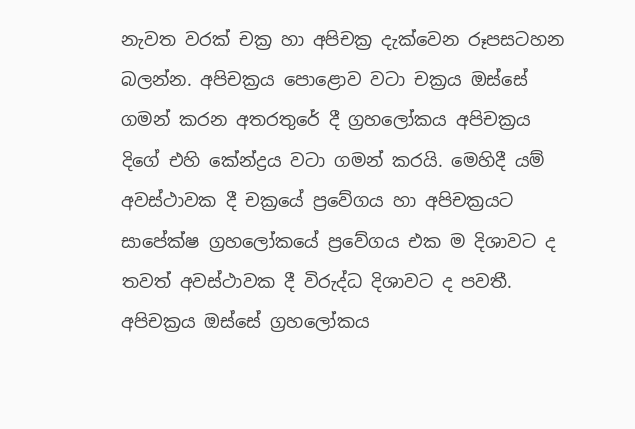නැවත වරක් චක්‍ර හා අපිචක්‍ර දැක්වෙන රූපසටහන බලන්න. අපිචක්‍රය පොළොව වටා චක්‍රය ඔස්සේ ගමන් කරන අතරතුරේ දී ග්‍රහලෝකය අපිචක්‍රය දිගේ එහි කේන්ද්‍රය වටා ගමන් කරයි. මෙහිදී යම් අවස්ථාවක දී චක්‍රයේ ප්‍රවේගය හා අපිචක්‍රයට සාපේක්ෂ ග්‍රහලෝකයේ ප්‍රවේගය එක ම දිශාවට ද තවත් අවස්ථාවක දී විරුද්ධ දිශාවට ද පවතී. අපිචක්‍රය ඔස්සේ ග්‍රහලෝකය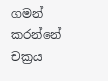ගමන් කරන්නේ චක්‍රය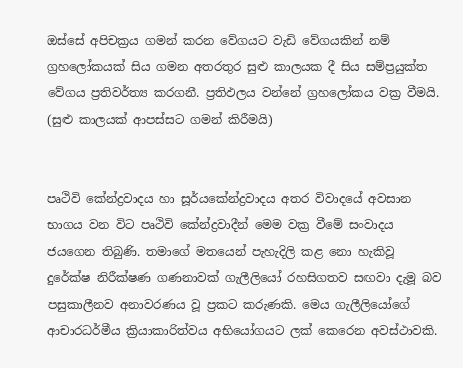ඔස්සේ අපිචක්‍රය ගමන් කරන වේගයට වැඩි වේගයකින් නම් ග්‍රහලෝකයක් සිය ගමන අතරතුර සුළු කාලයක දී සිය සම්ප්‍රයුක්ත වේගය ප්‍රතිවර්ත්‍ය කරගනී. ප්‍රතිඵලය වන්නේ ග්‍රහලෝකය වක්‍ර වීමයි. (සුළු කාලයක් ආපස්සට ගමන් කිරීමයි)


පෘථිවි කේන්ද්‍රවාදය හා සූර්යකේන්ද්‍රවාදය අතර විවාදයේ අවසාන භාගය වන විට පෘථිවි කේන්ද්‍රවාදීන් මෙම වක්‍ර වීමේ සංවාදය ජයගෙන තිබුණි. තමාගේ මතයෙන් පැහැදිලි කළ නො හැකිවූ දුරේක්ෂ නිරීක්ෂණ ගණනාවක් ගැලීලියෝ රහසිගතව සඟවා දැමූ බව පසුකාලීනව අනාවරණය වූ ප්‍රකට කරුණකි. මෙය ගැලීලියෝගේ ආචාරධර්මීය ක්‍රියාකාරිත්වය අභියෝගයට ලක් කෙරෙන අවස්ථාවකි.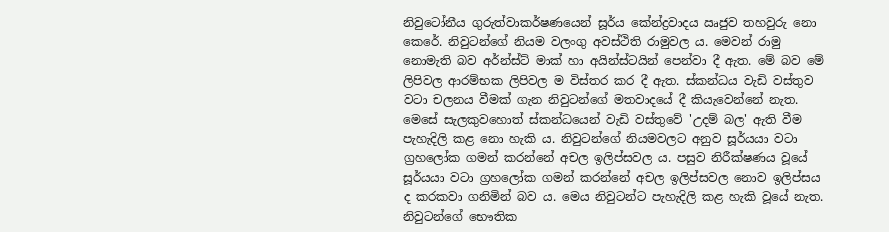නිවුටෝනීය ගුරුත්වාකර්ෂණයෙන් සූර්ය කේන්ද්‍රවාදය ඍජුව තහවුරු නො කෙරේ. නිවුටන්ගේ නියම වලංගු අවස්ථිති රාමුවල ය. මෙවන් රාමු නොමැති බව අර්න්ස්ට් මාක් හා අයින්ස්ටයින් පෙන්වා දී ඇත. මේ බව මේ ලිපිවල ආරම්භක ලිපිවල ම විස්තර කර දී ඇත. ස්කන්ධය වැඩි වස්තුව වටා චලනය වීමක් ගැන නිවුටන්ගේ මතවාදයේ දී කියැවෙන්නේ නැත. මෙසේ සැලකුවහොත් ස්කන්ධයෙන් වැඩි වස්තුවේ 'උදම් බල' ඇති වීම පැහැදිලි කළ නො හැකි ය. නිවුටන්ගේ නියමවලට අනුව සූර්යයා වටා ග්‍රහලෝක ගමන් කරන්නේ අචල ඉලිප්සවල ය. පසුව නිරීක්ෂණය වූයේ සූර්යයා වටා ග්‍රහලෝක ගමන් කරන්නේ අචල ඉලිප්සවල නොව ඉලිප්සය ද කරකවා ගනිමින් බව ය. මෙය නිවුටන්ට පැහැදිලි කළ හැකි වූයේ නැත. නිවුටන්ගේ භෞතික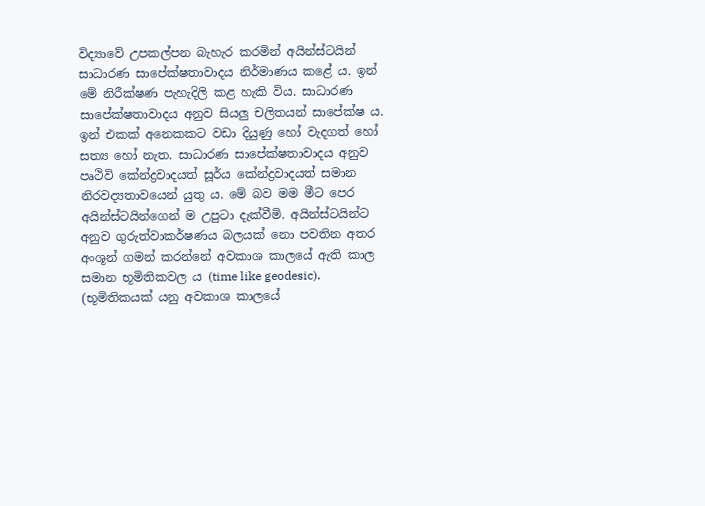විද්‍යාවේ උපකල්පන බැහැර කරමින් අයින්ස්ටයින් සාධාරණ සාපේක්ෂතාවාදය නිර්මාණය කළේ ය. ඉන් මේ නිරීක්ෂණ පැහැදිලි කළ හැකි විය. සාධාරණ සාපේක්ෂතාවාදය අනුව සියලු චලිතයන් සාපේක්ෂ ය. ඉන් එකක් අනෙකකට වඩා දියුණු හෝ වැදගත් හෝ සත්‍ය හෝ නැත. සාධාරණ සාපේක්ෂතාවාදය අනුව පෘථිවි කේන්ද්‍රවාදයත් සූර්ය කේන්ද්‍රවාදයත් සමාන නිරවද්‍යතාවයෙන් යුතු ය. මේ බව මම මීට පෙර අයින්ස්ටයින්ගෙන් ම උපුටා දැක්වීමි. අයින්ස්ටයින්ට අනුව ගුරුත්වාකර්ෂණය බලයක් නො පවතින අතර අංශූන් ගමන් කරන්නේ අවකාශ කාලයේ ඇති කාල සමාන භූමිතිකවල ය (time like geodesic). (භූමිතිකයක් යනු අවකාශ කාලයේ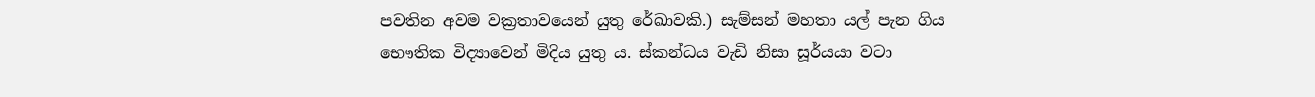පවතින අවම වක්‍රතාවයෙන් යුතු රේඛාවකි.) සැම්සන් මහතා යල් පැන ගිය භෞතික විද්‍යාවෙන් මිදිය යුතු ය. ස්කන්ධය වැඩි නිසා සූර්යයා වටා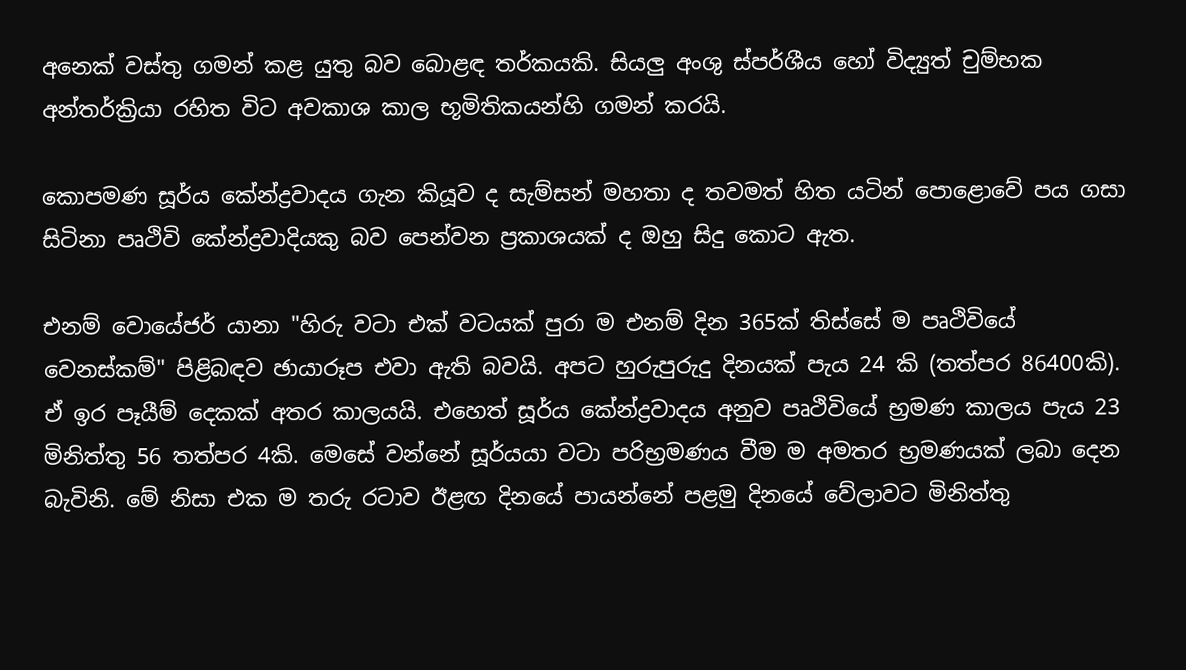අනෙක් වස්තු ගමන් කළ යුතු බව බොළඳ තර්කයකි. සියලු අංශු ස්පර්ශීය හෝ විද්‍යුත් චුම්භක අන්තර්ක්‍රියා රහිත විට අවකාශ කාල භූමිතිකයන්හි ගමන් කරයි.

කොපමණ සූර්ය කේන්ද්‍රවාදය ගැන කියූව ද සැම්සන් මහතා ද තවමත් හිත යටින් පොළොවේ පය ගසා සිටිනා පෘථිවි කේන්ද්‍රවාදියකු බව පෙන්වන ප්‍රකාශයක් ද ඔහු සිදු කොට ඇත.

එනම් වොයේජර් යානා "හිරු වටා එක් වටයක් පුරා ම එනම් දින 365ක් තිස්සේ ම පෘථිවියේ වෙනස්කම්" පිළිබඳව ඡායාරූප එවා ඇති බවයි. අපට හුරුපුරුදු දිනයක් පැය 24 කි (තත්පර 86400කි). ඒ ඉර පෑයීම් දෙකක් අතර කාලයයි. එහෙත් සූර්ය කේන්ද්‍රවාදය අනුව පෘථිවියේ භ්‍රමණ කාලය පැය 23 මිනිත්තු 56 තත්පර 4කි. මෙසේ වන්නේ සූර්යයා වටා පරිභ්‍රමණය වීම ම අමතර භ්‍රමණයක් ලබා දෙන බැවිනි. මේ නිසා එක ම තරු රටාව ඊළඟ දිනයේ පායන්නේ පළමු දිනයේ වේලාවට මිනිත්තු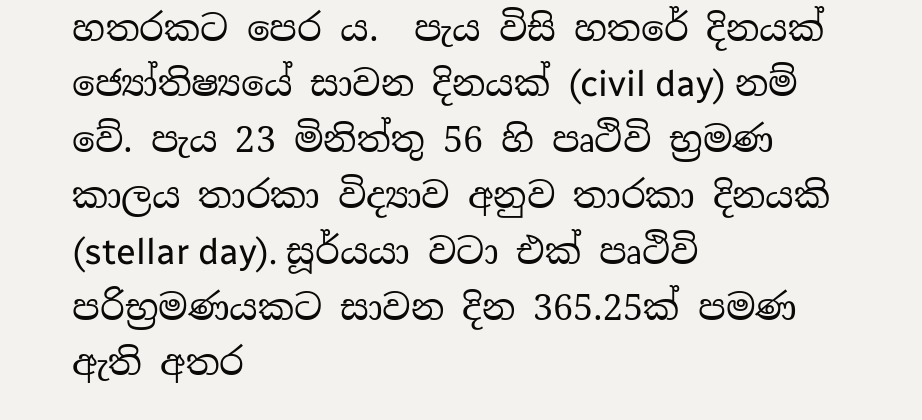හතරකට පෙර ය.  පැය විසි හතරේ දිනයක් ජ්‍යෝතිෂ්‍යයේ සාවන දිනයක් (civil day) නම් වේ. පැය 23 මිනිත්තු 56 හි පෘථිවි භ්‍රමණ කාලය තාරකා විද්‍යාව අනුව තාරකා දිනයකි (stellar day). සූර්යයා වටා එක් පෘථිවි පරිභ්‍රමණයකට සාවන දින 365.25ක් පමණ ඇති අතර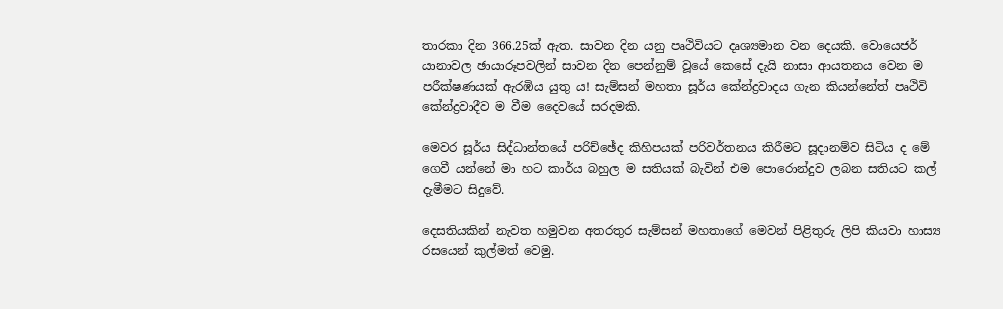තාරකා දින 366.25ක් ඇත. සාවන දින යනු පෘථිවියට දෘශ්‍යමාන වන දෙයකි. වොයෙජර් යානාවල ඡායාරූපවලින් සාවන දින පෙන්නුම් වූයේ කෙසේ දැයි නාසා ආයතනය වෙන ම පරීක්ෂණයක් ඇරඹිය යුතු ය! සැම්සන් මහතා සූර්ය කේන්ද්‍රවාදය ගැන කියන්නේත් පෘථිවි කේන්ද්‍රවාදීව ම වීම දෛවයේ සරදමකි.

මෙවර සූර්ය සිද්ධාන්තයේ පරිච්ඡේද කිහිපයක් පරිවර්තනය කිරීමට සූදානම්ව සිටිය ද මේ ගෙවී යන්නේ මා හට කාර්ය බහුල ම සතියක් බැවින් එම පොරොන්දුව ලබන සතියට කල් දැමීමට සිදුවේ.

දෙසතියකින් නැවත හමුවන අතරතුර සැම්සන් මහතාගේ මෙවන් පිළිතුරු ලිපි කියවා හාස්‍ය රසයෙන් කුල්මත් වෙමු.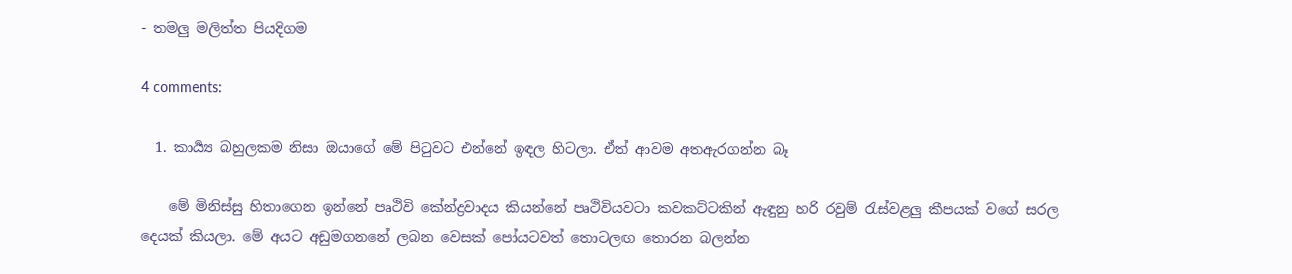- තමලු මලිත්ත පියදිගම

4 comments:

  1. කාර්‍ය්‍ය බහුලකම නිසා ඔයාගේ මේ පිටුවට එන්නේ ඉඳල හිටලා. ඒත් ආවම අතඇරගන්න බෑ

    මේ මිනිස්සු හිතාගෙන ඉන්නේ පෘථිවි කේන්ද්‍රවාදය කියන්නේ පෘථිවියවටා කවකට්ටකින් ඇඳුනු හරි රවුම් රැස්වළලු කීපයක් වගේ සරල දෙයක් කියලා. මේ අයට අඩුමගනනේ ලබන වෙසක් පෝයටවත් තොටලඟ තොරන බලන්න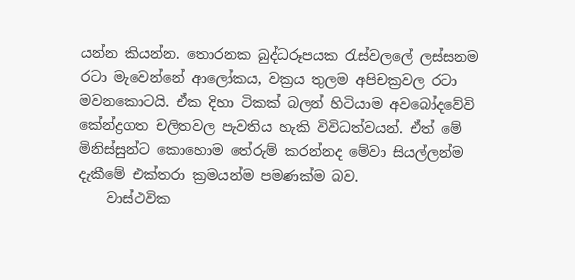යන්න කියන්න. තොරනක බුද්ධරූපයක රැස්වලලේ ලස්සනම රටා මැවෙන්නේ ආලෝකය, වක්‍රය තුලම අපිචක්‍රවල රටා මවනකොටයි. ඒක දිහා ටිකක් බලන් හිටියාම අවබෝදවේවි කේන්ද්‍රගත චලිතවල පැවතිය හැකි විවිධත්වයන්. ඒත් මේ මිනිස්සුන්ට කොහොම තේරුම් කරන්නද මේවා සියල්ලන්ම දැකීමේ එක්තරා ක්‍රමයන්ම පමණක්ම බව.
    වාස්ථවික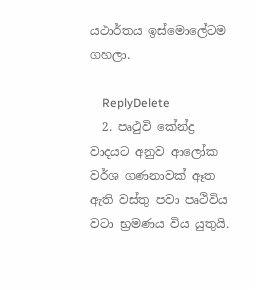යථාර්තය ඉස්මොලේටම ගහලා.

    ReplyDelete
  2. පෘථුවි කේන්ද්‍ර වාදයට අනුව ආලෝක වර්ශ ගණනාවක් ඈත ඇති වස්තු පවා පෘථිවිය වටා භ්‍රමණය විය යුතුයි.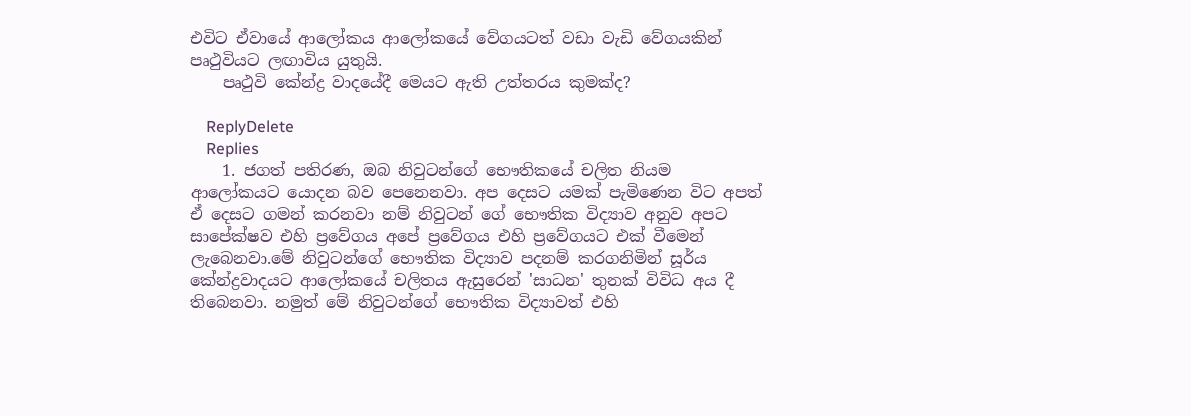එවිට ඒවායේ ආලෝකය ආලෝකයේ වේගයටත් වඩා වැඩි වේගයකින් පෘථුවියට ලඟාවිය යුතුයි.
    පෘථුවි කේන්ද්‍ර වාදයේදී මෙයට ඇති උත්තරය කුමක්ද?

    ReplyDelete
    Replies
    1. ජගත් පතිරණ, ඔබ නිවුටන්ගේ භෞතිකයේ චලිත නියම ආලෝකයට යොදන බව පෙනෙනවා. අප දෙසට යමක් පැමිණෙන විට අපත් ඒ දෙසට ගමන් කරනවා නම් නිවුටන් ගේ භෞතික විද්‍යාව අනුව අපට සාපේක්ෂව එහි ප්‍රවේගය අපේ ප්‍රවේගය එහි ප්‍රවේගයට එක් වීමෙන් ලැබෙනවා.මේ නිවුටන්ගේ භෞතික විද්‍යාව පදනම් කරගනිමින් සූර්ය කේන්ද්‍රවාදයට ආලෝකයේ චලිතය ඇසුරෙන් 'සාධන' තුනක් විවිධ අය දී තිබෙනවා. නමුත් මේ නිවුටන්ගේ භෞතික විද්‍යාවත් එහි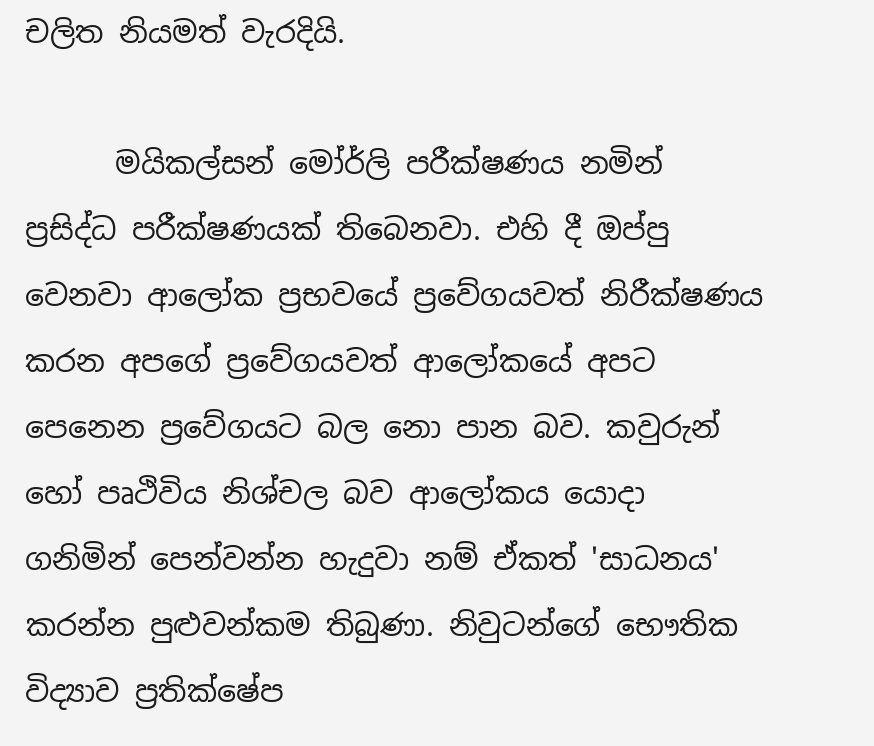චලිත නියමත් වැරදියි.

      මයිකල්සන් මෝර්ලි පරීක්ෂණය නමින් ප්‍රසිද්ධ පරීක්ෂණයක් තිබෙනවා. එහි දී ඔප්පු වෙනවා ආලෝක ප්‍රභවයේ ප්‍රවේගයවත් නිරීක්ෂණය කරන අපගේ ප්‍රවේගයවත් ආලෝකයේ අපට පෙනෙන ප්‍රවේගයට බල නො පාන බව. කවුරුන් හෝ පෘථිවිය නිශ්චල බව ආලෝකය යොදා ගනිමින් පෙන්වන්න හැදුවා නම් ඒකත් 'සාධනය' කරන්න පුළුවන්කම තිබුණා. නිවුටන්ගේ භෞතික විද්‍යාව ප්‍රතික්ෂේප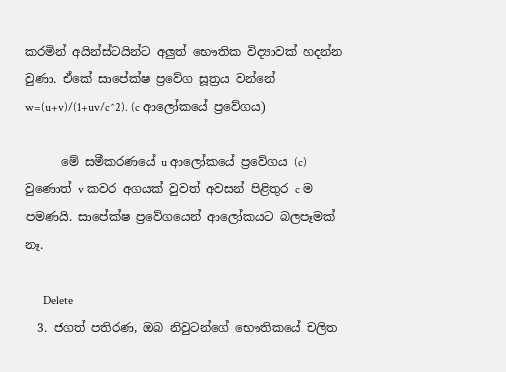කරමින් අයින්ස්ටයින්ට අලුත් භෞතික විද්‍යාවක් හදන්න වුණා. ඒකේ සාපේක්ෂ ප්‍රවේග සූත්‍රය වන්නේ w=(u+v)/(1+uv/c^2). (c ආලෝකයේ ප්‍රවේගය)

      මේ සමීකරණයේ u ආලෝකයේ ප්‍රවේගය (c) වුණොත් v කවර අගයක් වුවත් අවසන් පිළිතුර c ම පමණයි. සාපේක්ෂ ප්‍රවේගයෙන් ආලෝකයට බලපෑමක් නෑ.

      Delete
  3. ජගත් පතිරණ, ඔබ නිවුටන්ගේ භෞතිකයේ චලිත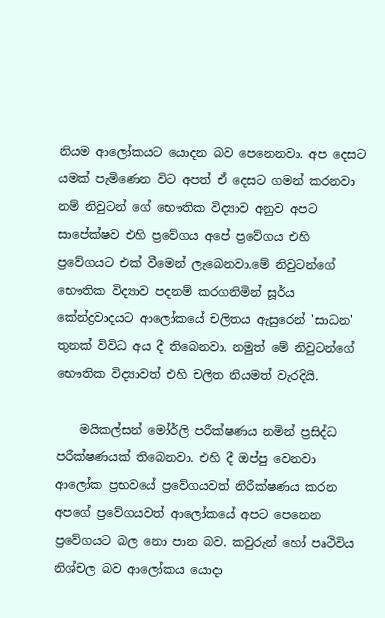නියම ආලෝකයට යොදන බව පෙනෙනවා. අප දෙසට යමක් පැමිණෙන විට අපත් ඒ දෙසට ගමන් කරනවා නම් නිවුටන් ගේ භෞතික විද්‍යාව අනුව අපට සාපේක්ෂව එහි ප්‍රවේගය අපේ ප්‍රවේගය එහි ප්‍රවේගයට එක් වීමෙන් ලැබෙනවා.මේ නිවුටන්ගේ භෞතික විද්‍යාව පදනම් කරගනිමින් සූර්ය කේන්ද්‍රවාදයට ආලෝකයේ චලිතය ඇසුරෙන් 'සාධන' තුනක් විවිධ අය දී තිබෙනවා. නමුත් මේ නිවුටන්ගේ භෞතික විද්‍යාවත් එහි චලිත නියමත් වැරදියි.

    මයිකල්සන් මෝර්ලි පරීක්ෂණය නමින් ප්‍රසිද්ධ පරීක්ෂණයක් තිබෙනවා. එහි දී ඔප්පු වෙනවා ආලෝක ප්‍රභවයේ ප්‍රවේගයවත් නිරීක්ෂණය කරන අපගේ ප්‍රවේගයවත් ආලෝකයේ අපට පෙනෙන ප්‍රවේගයට බල නො පාන බව. කවුරුන් හෝ පෘථිවිය නිශ්චල බව ආලෝකය යොදා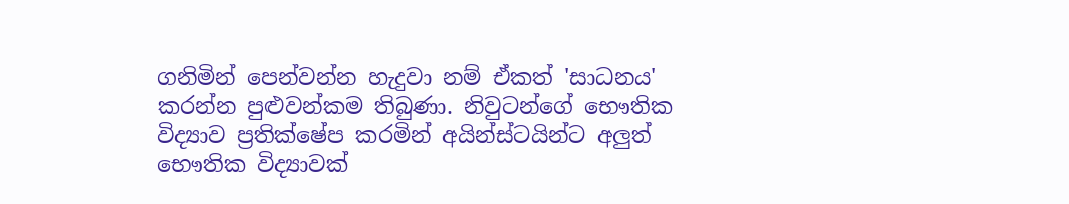ගනිමින් පෙන්වන්න හැදුවා නම් ඒකත් 'සාධනය' කරන්න පුළුවන්කම තිබුණා. නිවුටන්ගේ භෞතික විද්‍යාව ප්‍රතික්ෂේප කරමින් අයින්ස්ටයින්ට අලුත් භෞතික විද්‍යාවක්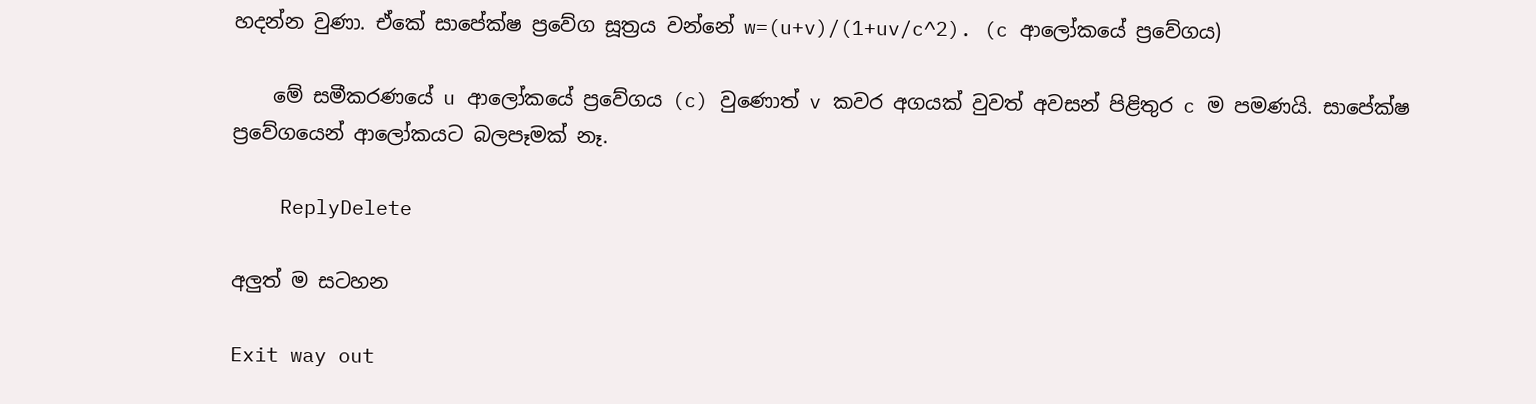හදන්න වුණා. ඒකේ සාපේක්ෂ ප්‍රවේග සූත්‍රය වන්නේ w=(u+v)/(1+uv/c^2). (c ආලෝකයේ ප්‍රවේගය)

    මේ සමීකරණයේ u ආලෝකයේ ප්‍රවේගය (c) වුණොත් v කවර අගයක් වුවත් අවසන් පිළිතුර c ම පමණයි. සාපේක්ෂ ප්‍රවේගයෙන් ආලෝකයට බලපෑමක් නෑ.

    ReplyDelete

අලුත් ම සටහන

Exit way out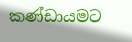කණ්ඩායමට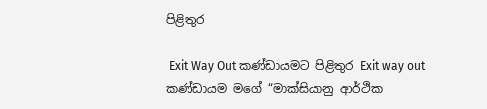පිළිතුර

 Exit Way Out කණ්ඩායමට පිළිතුර Exit way out කණ්ඩායම මගේ “මාක්සියානු ආර්ථික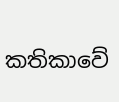කතිකාවේ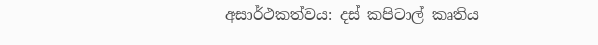අසාර්ථකත්වය: දස් කපිටාල් කෘතිය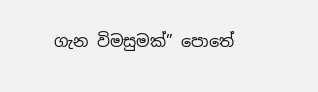ගැන විමසුමක්” පොතේ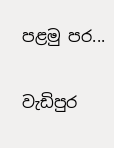පළමු පර...

වැඩිපුර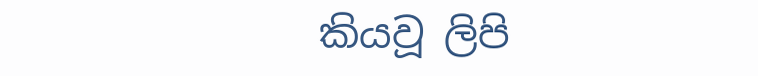කියවූ ලිපි